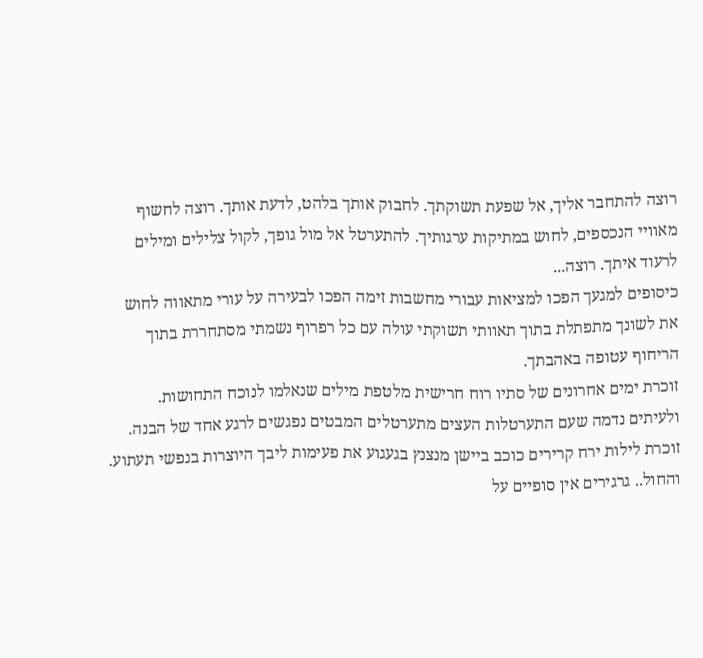רוצה להתחבר אליך, אל שפעת תשוקתך. לחבוק אותך בלהט, לדעת אותך. רוצה לחשוף מאוויי הנכספים, לחוש במתיקות ערגותיך. להתערטל אל מול גופך, לקול צלילים ומילים לרעוד איתך. רוצה...
כיסופים למגעך הפכו למציאות עבורי מחשבות זימה הפכו לבעירה על עורי מתאווה לחוש את לשונך מתפתלת בתוך תאוותי תשוקתי עולה עם כל רפרוף נשמתי מסתחררת בתוך הריחוף עטופה באהבתך.
זוכרת ימים אחרונים של סתיו רוח חרישית מלטפת מילים שנאלמו לנוכח התחושות. ולעיתים נדמה שעם התערטלות העצים מתערטלים המבטים נפגשים לרגע אחד של הבנה. זוכרת לילות ירח קרירים כוכב ביישן מנצנץ בגעגוע את פעימות ליבך היוצרות בנפשי תעתוע. והחול.. גרגירים אין סופיים על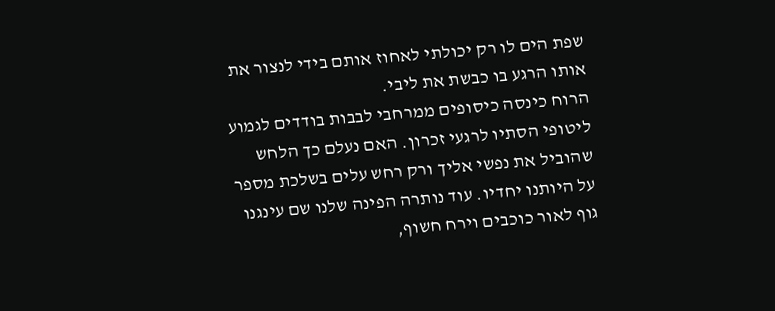שפת הים לו רק יכולתי לאחוז אותם בידי לנצור את אותו הרגע בו כבשת את ליבי.
הרוח כינסה כיסופים ממרחבי לבבות בודדים לגמוע ליטופי הסתיו לרגעי זכרון. האם נעלם כך הלחש שהוביל את נפשי אליך ורק רחש עלים בשלכת מספר על היותנו יחדיו. עוד נותרה הפינה שלנו שם עינגנו גוף לאור כוכבים וירח חשוף,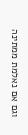וגם אם נאלמת ממתינה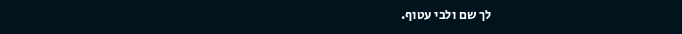לך שם ולבי עטוף.